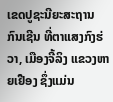ເຂດປູຊະນີຍະສະຖານ ກົນເຊີນ ທີ່ຕາແສງກົງຮ່ວາ, ເມືອງຈີ້ລິງ ແຂວງຫາຍເຢືອງ ຊຶ່ງແມ່ນ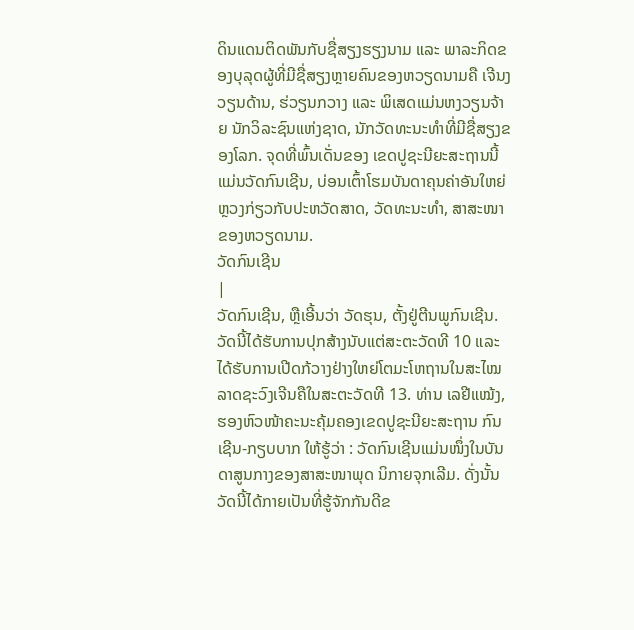ດິນແດນຕິດພັນກັບຊື່ສຽງຮຽງນາມ ແລະ ພາລະກິດຂອງບຸລຸດຜູ້ທີ່ມີຊື່ສຽງຫຼາຍຄົນຂອງຫວຽດນາມຄື ເຈີນງວຽນດ້ານ, ຮ່ວຽນກວາງ ແລະ ພິເສດແມ່ນຫງວຽນຈ້າຍ ນັກວິລະຊົນແຫ່ງຊາດ, ນັກວັດທະນະທຳທີ່ມີຊື່ສຽງຂອງໂລກ. ຈຸດທີ່ພົ້ນເດັ່ນຂອງ ເຂດປູຊະນີຍະສະຖານນີ້ ແມ່ນວັດກົນເຊີນ, ບ່ອນເຕົ້າໂຮມບັນດາຄຸນຄ່າອັນໃຫຍ່ຫຼວງກ່ຽວກັບປະຫວັດສາດ, ວັດທະນະທຳ, ສາສະໜາຂອງຫວຽດນາມ.
ວັດກົນເຊີນ
|
ວັດກົນເຊີນ, ຫຼືເອີ້ນວ່າ ວັດຮຸນ, ຕັ້ງຢູ່ຕີນພູກົນເຊີນ. ວັດນີ້ໄດ້ຮັບການປຸກສ້າງນັບແຕ່ສະຕະວັດທີ 10 ແລະ ໄດ້ຮັບການເປີດກ້ວາງຢ່າງໃຫຍ່ໂຕມະໂຫຖານໃນສະໄໝລາດຊະວົງເຈີນຄືໃນສະຕະວັດທີ 13. ທ່ານ ເລຢີແໝ້ງ, ຮອງຫົວໜ້າຄະນະຄຸ້ມຄອງເຂດປູຊະນີຍະສະຖານ ກົນເຊີນ-ກຽບບາກ ໃຫ້ຮູ້ວ່າ : ວັດກົນເຊີນແມ່ນໜຶ່ງໃນບັນດາສູນກາງຂອງສາສະໜາພຸດ ນິກາຍຈຸກເລີມ. ດັ່ງນັ້ນວັດນີ້ໄດ້ກາຍເປັນທີ່ຮູ້ຈັກກັນດີຂ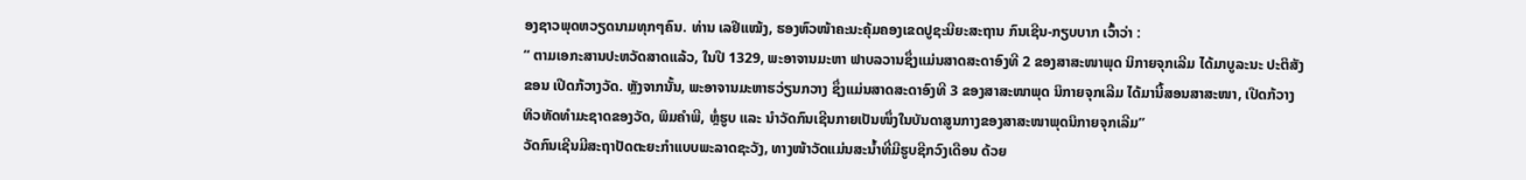ອງຊາວພຸດຫວຽດນາມທຸກໆຄົນ. ທ່ານ ເລຢີແໝ້ງ, ຮອງຫົວໜ້າຄະນະຄຸ້ມຄອງເຂດປູຊະນີຍະສະຖານ ກົນເຊີນ-ກຽບບາກ ເວົ້າວ່າ :
“ ຕາມເອກະສານປະຫວັດສາດແລ້ວ, ໃນປີ 1329, ພະອາຈານມະຫາ ຟາບລວານຊຶ່ງແມ່ນສາດສະດາອົງທີ 2 ຂອງສາສະໜາພຸດ ນິກາຍຈຸກເລີມ ໄດ້ມາບູລະນະ ປະຕິສັງຂອນ ເປີດກ້ວາງວັດ. ຫຼັງຈາກນັ້ນ, ພະອາຈານມະຫາຮວ່ຽນກວາງ ຊຶ່ງແມ່ນສາດສະດາອົງທີ 3 ຂອງສາສະໜາພຸດ ນິກາຍຈຸກເລີມ ໄດ້ມານີ້ສອນສາສະໜາ, ເປີດກ້ວາງທິວທັດທຳມະຊາດຂອງວັດ, ພິມຄຳພີ, ຫຼໍ່ຮູບ ແລະ ນຳວັດກົນເຊີນກາຍເປັນໜຶ່ງໃນບັນດາສູນກາງຂອງສາສະໜາພຸດນິກາຍຈຸກເລີມ”
ວັດກົນເຊີນມີສະຖາປັດຕະຍະກຳແບບພະລາດຊະວັງ, ທາງໜ້າວັດແມ່ນສະນ້ຳທີ່ມີຮູບຊີກວົງເດືອນ ດ້ວຍ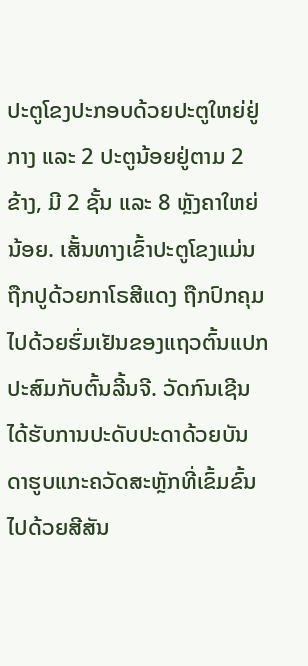ປະຕູໂຂງປະກອບດ້ວຍປະຕູໃຫຍ່ຢູ່ກາງ ແລະ 2 ປະຕູນ້ອຍຢູ່ຕາມ 2 ຂ້າງ, ມີ 2 ຊັ້ນ ແລະ 8 ຫຼັງຄາໃຫຍ່ນ້ອຍ. ເສັ້ນທາງເຂົ້າປະຕູໂຂງແມ່ນຖືກປູດ້ວຍກາໂຣສີແດງ ຖືກປົກຄຸມໄປດ້ວຍຮົ່ມເຢັນຂອງແຖວຕົ້ນແປກ ປະສົມກັບຕົ້ນລີ້ນຈີ. ວັດກົນເຊີນໄດ້ຮັບການປະດັບປະດາດ້ວຍບັນດາຮູບແກະຄວັດສະຫຼັກທີ່ເຂົ້ມຂົ້ນໄປດ້ວຍສີສັນ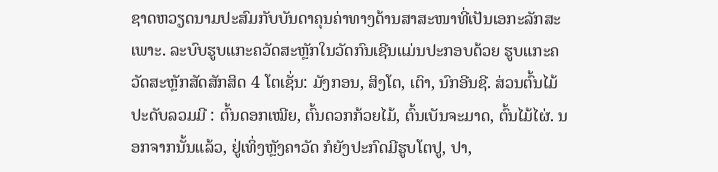ຊາດຫວຽດນາມປະສົມກັບບັນດາຄຸນຄ່າທາງດ້ານສາສະໜາທີ່ເປັນເອກະລັກສະເພາະ. ລະບົບຮູບແກະຄວັດສະຫຼັກໃນວັດກົນເຊີນແມ່ນປະກອບດ້ວຍ ຮູບແກະຄວັດສະຫຼັກສັດສັກສິດ 4 ໂຕເຊັ່ນ: ມັງກອນ, ສິງໂຕ, ເຕົາ, ນົກອີນຊີ. ສ່ວນຕົ້ນໄມ້ປະດັບລວມມີ : ຕົ້ນດອກເໝີຍ, ຕົ້ນດວກກ້ວຍໄມ້, ຕົ້ນເບັນຈະມາດ, ຕົ້ນໄມ້ໄຜ່. ນອກຈາກນັ້ນແລ້ວ, ຢູ່ເທິ່ງຫຼັງຄາວັດ ກໍຍັງປະກົດມີຮູບໂຕປູ, ປາ,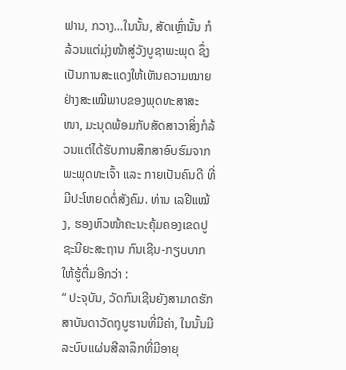ຟານ, ກວາງ…ໃນນັ້ນ, ສັດເຫຼົ່ານັ້ນ ກໍລ້ວນແຕ່ມຸ່ງໜ້າສູ່ວັງບູຊາພະພຸດ ຊຶ່ງເປັນການສະແດງໃຫ້ເຫັນຄວາມໝາຍຢ່າງສະເໝີພາບຂອງພຸດທະສາສະໜາ, ມະນຸດພ້ອມກັບສັດສາວາສິ່ງກໍລ້ວນແຕ່ໄດ້ຮັບການສຶກສາອົບຮົມຈາກພະພຸດທະເຈົ້າ ແລະ ກາຍເປັນຄົນດີ ທີ່ມີປະໂຫຍດຕໍ່ສັງຄົມ. ທ່ານ ເລຢີແໝ້ງ, ຮອງຫົວໜ້າຄະນະຄຸ້ມຄອງເຂດປູຊະນີຍະສະຖານ ກົນເຊີນ-ກຽບບາກ ໃຫ້ຮູ້ຕື່ມອີກວ່າ :
“ ປະຈຸບັນ, ວັດກົນເຊີນຍັງສາມາດຮັກສາບັນດາວັດຖຸບູຮານທີ່ມີຄ່າ, ໃນນັ້ນມີລະບົບແຜ່ນສີລາລຶກທີ່ມີອາຍຸ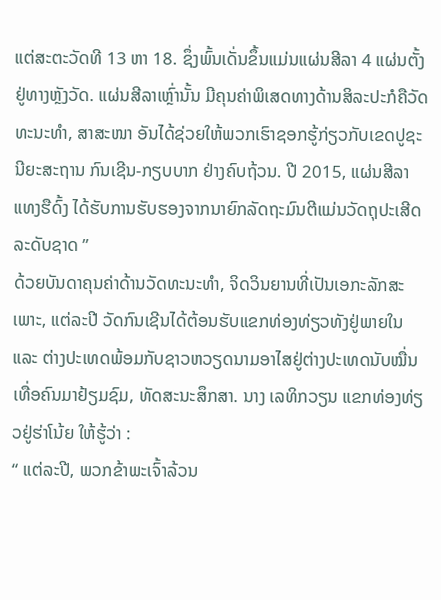ແຕ່ສະຕະວັດທີ 13 ຫາ 18. ຊຶ່ງພົ້ນເດັ່ນຂຶ້ນແມ່ນແຜ່ນສີລາ 4 ແຜ່ນຕັ້ງຢູ່ທາງຫຼັງວັດ. ແຜ່ນສີລາເຫຼົ່ານັ້ນ ມີຄຸນຄ່າພິເສດທາງດ້ານສິລະປະກໍຄືວັດທະນະທຳ, ສາສະໜາ ອັນໄດ້ຊ່ວຍໃຫ້ພວກເຮົາຊອກຮູ້ກ່ຽວກັບເຂດປູຊະນີຍະສະຖານ ກົນເຊີນ-ກຽບບາກ ຢ່າງຄົບຖ້ວນ. ປີ 2015, ແຜ່ນສີລາ ແທງຮືດົ້ງ ໄດ້ຮັບການຮັບຮອງຈາກນາຍົກລັດຖະມົນຕີແມ່ນວັດຖຸປະເສີດລະດັບຊາດ ”
ດ້ວຍບັນດາຄຸນຄ່າດ້ານວັດທະນະທຳ, ຈິດວິນຍານທີ່ເປັນເອກະລັກສະເພາະ, ແຕ່ລະປີ ວັດກົນເຊີນໄດ້ຕ້ອນຮັບແຂກທ່ອງທ່ຽວທັງຢູ່ພາຍໃນ ແລະ ຕ່າງປະເທດພ້ອມກັບຊາວຫວຽດນາມອາໄສຢູ່ຕ່າງປະເທດນັບໝື່ນເທື່ອຄົນມາຢ້ຽມຊົມ, ທັດສະນະສຶກສາ. ນາງ ເລທິກວຽນ ແຂກທ່ອງທ່ຽວຢູ່ຮ່າໂນ້ຍ ໃຫ້ຮູ້ວ່າ :
“ ແຕ່ລະປີ, ພວກຂ້າພະເຈົ້າລ້ວນ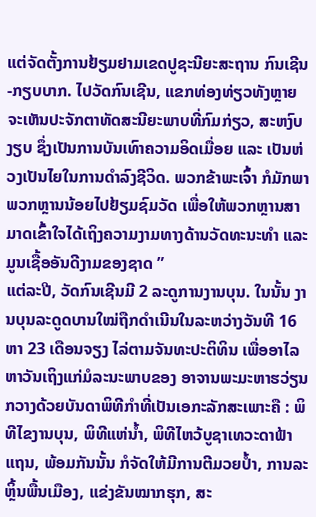ແຕ່ຈັດຕັ້ງການຢ້ຽມຢາມເຂດປູຊະນີຍະສະຖານ ກົນເຊີນ-ກຽບບາກ. ໄປວັດກົນເຊີນ, ແຂກທ່ອງທ່ຽວທັງຫຼາຍຈະເຫັນປະຈັກຕາທັດສະນີຍະພາບທີ່ກົມກ່ຽວ, ສະຫງົບງຽບ ຊຶ່ງເປັນການບັນເທົາຄວາມອິດເມື່ອຍ ແລະ ເປັນຫ່ວງເປັນໄຍໃນການດຳລົງຊີວິດ. ພວກຂ້າພະເຈົ້າ ກໍມັກພາພວກຫຼານນ້ອຍໄປຢ້ຽມຊົມວັດ ເພື່ອໃຫ້ພວກຫຼານສາມາດເຂົ້າໃຈໄດ້ເຖິງຄວາມງາມທາງດ້ານວັດທະນະທຳ ແລະ ມູນເຊື້ອອັນດີງາມຂອງຊາດ ”
ແຕ່ລະປີ, ວັດກົນເຊີນມີ 2 ລະດູການງານບຸນ. ໃນນັ້ນ ງານບຸນລະດູດບານໃໝ່ຖືກດຳເນີນໃນລະຫວ່າງວັນທີ 16 ຫາ 23 ເດືອນຈຽງ ໄລ່ຕາມຈັນທະປະຕິທິນ ເພື່ອອາໄລຫາວັນເຖິງແກ່ມໍລະນະພາບຂອງ ອາຈານພະມະຫາຮວ່ຽນກວາງດ້ວຍບັນດາພິທີກຳທີ່ເປັນເອກະລັກສະເພາະຄື : ພິທີໄຂງານບຸນ, ພິທີແຫ່ນ້ຳ, ພິທີໄຫວ້ບູຊາເທວະດາຟ້າແຖນ, ພ້ອມກັນນັ້ນ ກໍຈັດໃຫ້ມີການຕີມວຍປ້ຳ, ການລະຫຼິ້ນພື້ນເມືອງ, ແຂ່ງຂັນໝາກຮຸກ, ສະ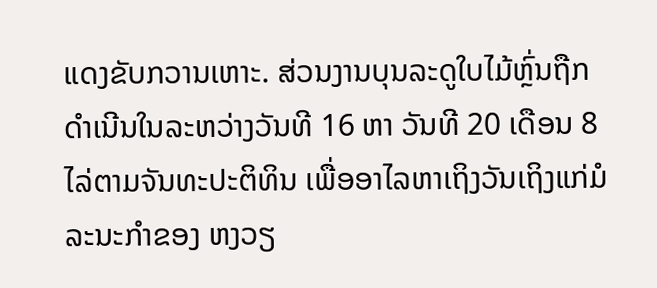ແດງຂັບກວານເຫາະ. ສ່ວນງານບຸນລະດູໃບໄມ້ຫຼົ່ນຖືກດຳເນີນໃນລະຫວ່າງວັນທີ 16 ຫາ ວັນທີ 20 ເດືອນ 8 ໄລ່ຕາມຈັນທະປະຕິທິນ ເພື່ອອາໄລຫາເຖິງວັນເຖິງແກ່ມໍລະນະກຳຂອງ ຫງວຽ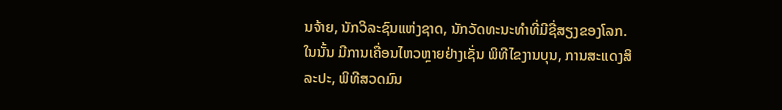ນຈ້າຍ, ນັກວິລະຊົນແຫ່ງຊາດ, ນັກວັດທະນະທຳທີ່ມີຊື່ສຽງຂອງໂລກ. ໃນນັ້ນ ມີການເຄື່ອນໄຫວຫຼາຍຢ່າງເຊັ່ນ ພິທີໄຂງານບຸນ, ການສະແດງສິລະປະ, ພິທີສວດມົນ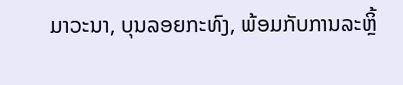ມາວະນາ, ບຸນລອຍກະທົງ, ພ້ອມກັບການລະຫຼິ້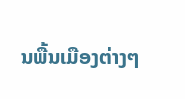ນພື້ນເມືອງຕ່າງໆ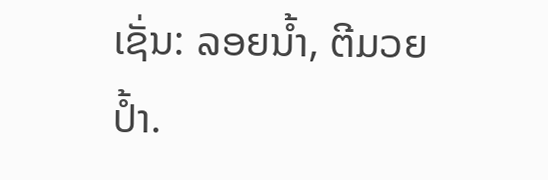ເຊັ່ນ: ລອຍນ້ຳ, ຕີມວຍປ້ຳ.